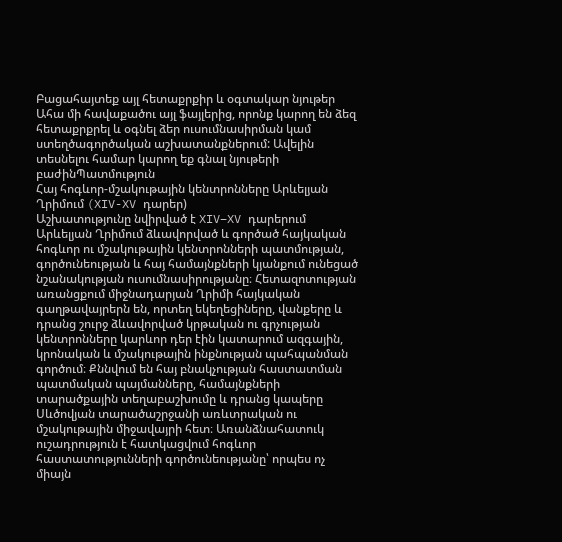Բացահայտեք այլ հետաքրքիր և օգտակար նյութեր
Ահա մի հավաքածու այլ ֆայլերից, որոնք կարող են ձեզ հետաքրքրել և օգնել ձեր ուսումնասիրման կամ ստեղծագործական աշխատանքներում: Ավելին տեսնելու համար կարող եք գնալ նյութերի բաժինՊատմություն
Հայ հոգևոր-մշակութային կենտրոնները Արևելյան Ղրիմում (XIV-XV դարեր)
Աշխատությունը նվիրված է XIV–XV դարերում Արևելյան Ղրիմում ձևավորված և գործած հայկական հոգևոր ու մշակութային կենտրոնների պատմության, գործունեության և հայ համայնքների կյանքում ունեցած նշանակության ուսումնասիրությանը։ Հետազոտության առանցքում միջնադարյան Ղրիմի հայկական գաղթավայրերն են, որտեղ եկեղեցիները, վանքերը և դրանց շուրջ ձևավորված կրթական ու գրչության կենտրոնները կարևոր դեր էին կատարում ազգային, կրոնական և մշակութային ինքնության պահպանման գործում։ Քննվում են հայ բնակչության հաստատման պատմական պայմանները, համայնքների տարածքային տեղաբաշխումը և դրանց կապերը Սևծովյան տարածաշրջանի առևտրական ու մշակութային միջավայրի հետ։ Առանձնահատուկ ուշադրություն է հատկացվում հոգևոր հաստատությունների գործունեությանը՝ որպես ոչ միայն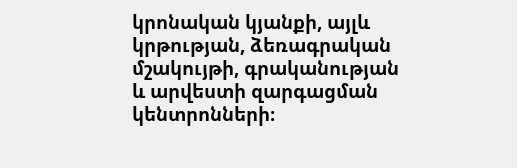կրոնական կյանքի, այլև կրթության, ձեռագրական մշակույթի, գրականության և արվեստի զարգացման կենտրոնների։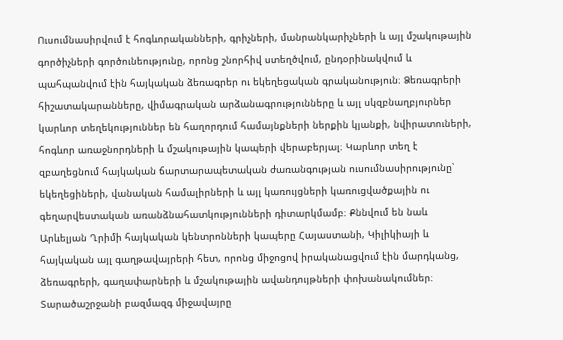Ուսումնասիրվում է հոգևորականների, գրիչների, մանրանկարիչների և այլ մշակութային գործիչների գործունեությունը, որոնց շնորհիվ ստեղծվում, ընդօրինակվում և պահպանվում էին հայկական ձեռագրեր ու եկեղեցական գրականություն։ Ձեռագրերի հիշատակարանները, վիմագրական արձանագրությունները և այլ սկզբնաղբյուրներ կարևոր տեղեկություններ են հաղորդում համայնքների ներքին կյանքի, նվիրատուների, հոգևոր առաջնորդների և մշակութային կապերի վերաբերյալ։ Կարևոր տեղ է զբաղեցնում հայկական ճարտարապետական ժառանգության ուսումնասիրությունը՝ եկեղեցիների, վանական համալիրների և այլ կառույցների կառուցվածքային ու գեղարվեստական առանձնահատկությունների դիտարկմամբ։ Քննվում են նաև Արևելյան Ղրիմի հայկական կենտրոնների կապերը Հայաստանի, Կիլիկիայի և հայկական այլ գաղթավայրերի հետ, որոնց միջոցով իրականացվում էին մարդկանց, ձեռագրերի, գաղափարների և մշակութային ավանդույթների փոխանակումներ։ Տարածաշրջանի բազմազգ միջավայրը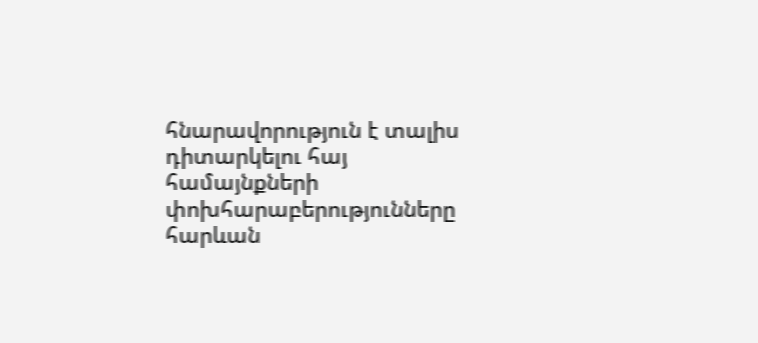հնարավորություն է տալիս դիտարկելու հայ համայնքների փոխհարաբերությունները հարևան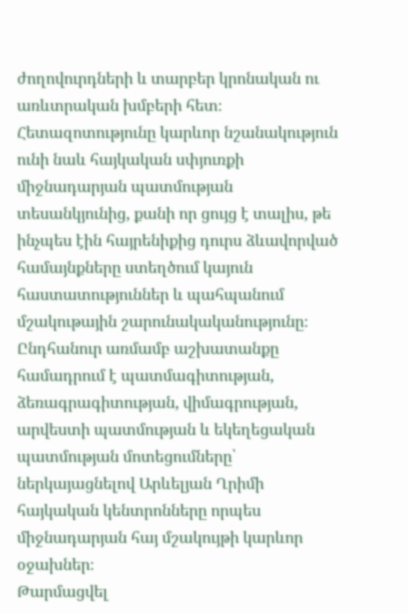ժողովուրդների և տարբեր կրոնական ու առևտրական խմբերի հետ։ Հետազոտությունը կարևոր նշանակություն ունի նաև հայկական սփյուռքի միջնադարյան պատմության տեսանկյունից, քանի որ ցույց է տալիս, թե ինչպես էին հայրենիքից դուրս ձևավորված համայնքները ստեղծում կայուն հաստատություններ և պահպանում մշակութային շարունակականությունը։ Ընդհանուր առմամբ աշխատանքը համադրում է պատմագիտության, ձեռագրագիտության, վիմագրության, արվեստի պատմության և եկեղեցական պատմության մոտեցումները՝ ներկայացնելով Արևելյան Ղրիմի հայկական կենտրոնները որպես միջնադարյան հայ մշակույթի կարևոր օջախներ։
Թարմացվել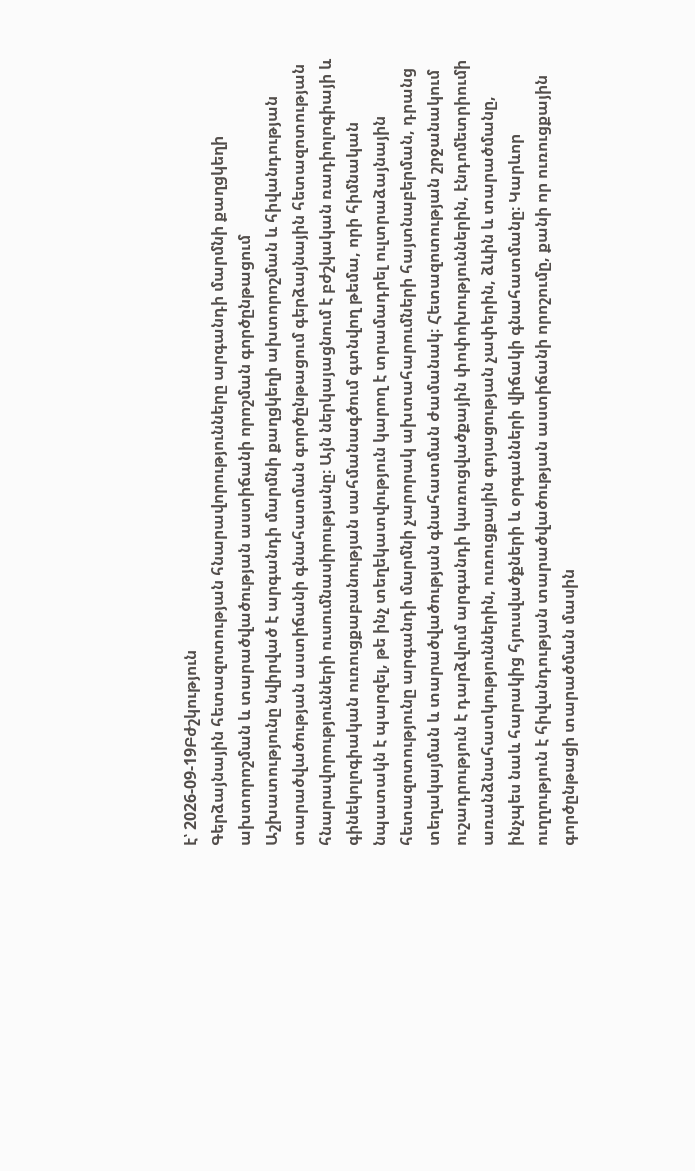է՝ 2026-09-19Բժշկություն
Գերձայնային հետազոտության հնարավորությունները արգանդի մարմնի քաղցկեղի ախտորոշման և տարածվածության աստիճանի որոշման գործընթացում
Աշխատությունը նվիրված է արգանդի մարմնի քաղցկեղի ախտորոշման և հիվանդության տարածվածության աստիճանի գնահատման գործընթացում գերձայնային հետազոտության հնարավորությունների ուսումնասիրությանը։ Այն ներկայացնում է բժշկական ռադիոլոգիայի և գինեկոլոգիական ուռուցքաբանության սահմանագծում գտնվող թեմա, որի հիմնական նպատակն է պարզել, թե ինչ տեղեկատվություն կարող է տրամադրել ուլտրաձայնային հետազոտությունը արգանդի մարմնի չարորակ ախտահարումների հայտնաբերման, դրանց տեղակայման և տարածվածության գնահատման ժամանակ։ Հետազոտության շրջանակում ուշադրություն է դարձվում արգանդի կառուցվածքային փոփոխություններին, էնդոմետրիումի առանձնահատկություններին, ուռուցքային գոյացության չափերին, ձևին և տարածմանը, ինչպես նաև հարակից հյուսվածքների և օրգանների վիճակի գնահատմանը։ Կարևոր ուղղություն է հիվանդության տարածվածության աստիճանի որոշումը, քանի որ ուռուցքային գործընթացի տարածման մասին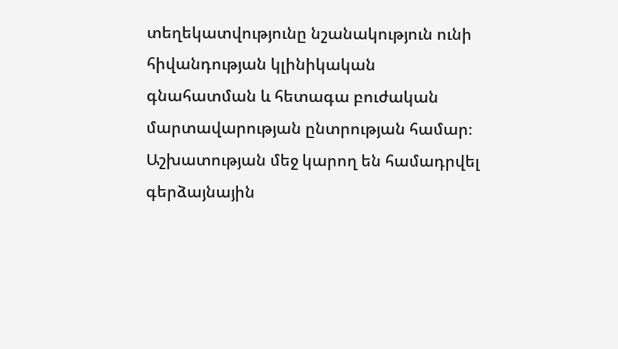տեղեկատվությունը նշանակություն ունի հիվանդության կլինիկական գնահատման և հետագա բուժական մարտավարության ընտրության համար։ Աշխատության մեջ կարող են համադրվել գերձայնային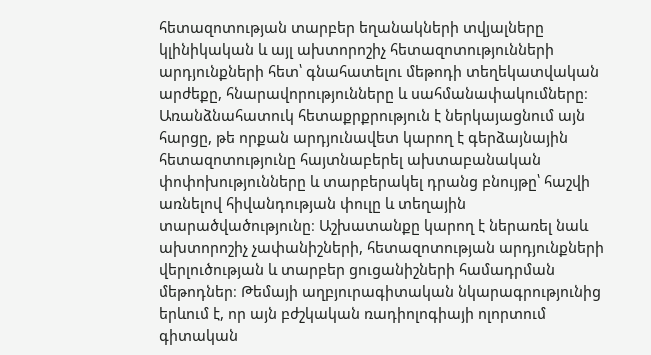հետազոտության տարբեր եղանակների տվյալները կլինիկական և այլ ախտորոշիչ հետազոտությունների արդյունքների հետ՝ գնահատելու մեթոդի տեղեկատվական արժեքը, հնարավորությունները և սահմանափակումները։ Առանձնահատուկ հետաքրքրություն է ներկայացնում այն հարցը, թե որքան արդյունավետ կարող է գերձայնային հետազոտությունը հայտնաբերել ախտաբանական փոփոխությունները և տարբերակել դրանց բնույթը՝ հաշվի առնելով հիվանդության փուլը և տեղային տարածվածությունը։ Աշխատանքը կարող է ներառել նաև ախտորոշիչ չափանիշների, հետազոտության արդյունքների վերլուծության և տարբեր ցուցանիշների համադրման մեթոդներ։ Թեմայի աղբյուրագիտական նկարագրությունից երևում է, որ այն բժշկական ռադիոլոգիայի ոլորտում գիտական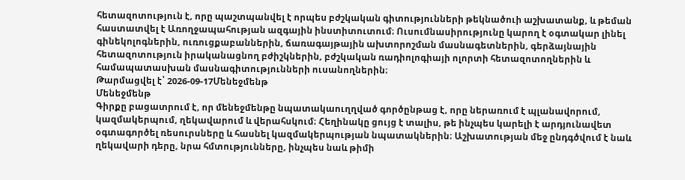հետազոտություն է, որը պաշտպանվել է որպես բժշկական գիտությունների թեկնածուի աշխատանք, և թեման հաստատվել է Առողջապահության ազգային ինստիտուտում։ Ուսումնասիրությունը կարող է օգտակար լինել գինեկոլոգներին, ուռուցքաբաններին, ճառագայթային ախտորոշման մասնագետներին, գերձայնային հետազոտություն իրականացնող բժիշկներին, բժշկական ռադիոլոգիայի ոլորտի հետազոտողներին և համապատասխան մասնագիտությունների ուսանողներին։
Թարմացվել է՝ 2026-09-17Մենեջմենթ
Մենեջմենթ
Գիրքը բացատրում է, որ մենեջմենթը նպատակաուղղված գործընթաց է, որը ներառում է պլանավորում, կազմակերպում, ղեկավարում և վերահսկում։ Հեղինակը ցույց է տալիս, թե ինչպես կարելի է արդյունավետ օգտագործել ռեսուրսները և հասնել կազմակերպության նպատակներին։ Աշխատության մեջ ընդգծվում է նաև ղեկավարի դերը, նրա հմտությունները, ինչպես նաև թիմի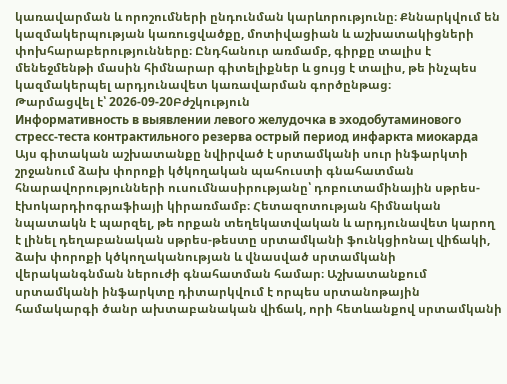կառավարման և որոշումների ընդունման կարևորությունը։ Քննարկվում են կազմակերպության կառուցվածքը, մոտիվացիան և աշխատակիցների փոխհարաբերությունները։ Ընդհանուր առմամբ, գիրքը տալիս է մենեջմենթի մասին հիմնարար գիտելիքներ և ցույց է տալիս, թե ինչպես կազմակերպել արդյունավետ կառավարման գործընթաց։
Թարմացվել է՝ 2026-09-20Բժշկություն
Информативность в выявлении левого желудочка в эходобутаминового стресс-теста контрактильного резерва острый период инфаркта миокарда
Այս գիտական աշխատանքը նվիրված է սրտամկանի սուր ինֆարկտի շրջանում ձախ փորոքի կծկողական պահուստի գնահատման հնարավորությունների ուսումնասիրությանը՝ դոբուտամինային սթրես-էխոկարդիոգրաֆիայի կիրառմամբ։ Հետազոտության հիմնական նպատակն է պարզել, թե որքան տեղեկատվական և արդյունավետ կարող է լինել դեղաբանական սթրես-թեստը սրտամկանի ֆունկցիոնալ վիճակի, ձախ փորոքի կծկողականության և վնասված սրտամկանի վերականգնման ներուժի գնահատման համար։ Աշխատանքում սրտամկանի ինֆարկտը դիտարկվում է որպես սրտանոթային համակարգի ծանր ախտաբանական վիճակ, որի հետևանքով սրտամկանի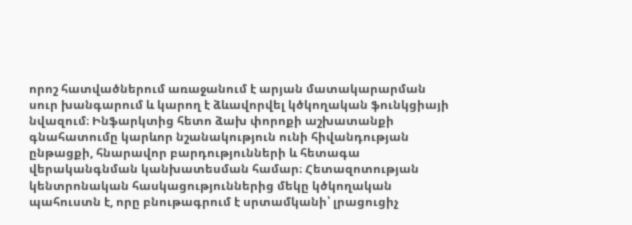որոշ հատվածներում առաջանում է արյան մատակարարման սուր խանգարում և կարող է ձևավորվել կծկողական ֆունկցիայի նվազում։ Ինֆարկտից հետո ձախ փորոքի աշխատանքի գնահատումը կարևոր նշանակություն ունի հիվանդության ընթացքի, հնարավոր բարդությունների և հետագա վերականգնման կանխատեսման համար։ Հետազոտության կենտրոնական հասկացություններից մեկը կծկողական պահուստն է, որը բնութագրում է սրտամկանի՝ լրացուցիչ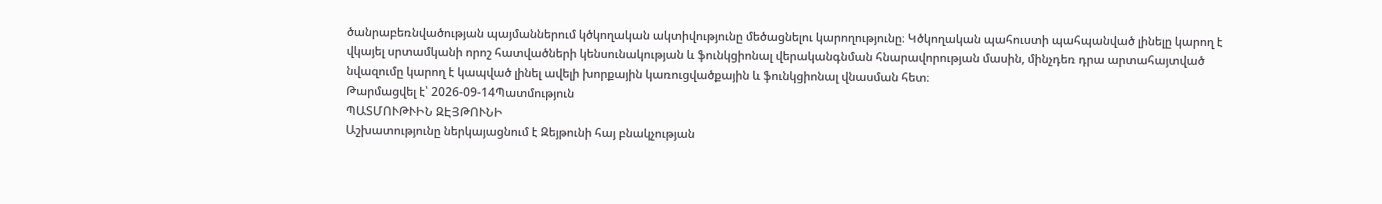ծանրաբեռնվածության պայմաններում կծկողական ակտիվությունը մեծացնելու կարողությունը։ Կծկողական պահուստի պահպանված լինելը կարող է վկայել սրտամկանի որոշ հատվածների կենսունակության և ֆունկցիոնալ վերականգնման հնարավորության մասին, մինչդեռ դրա արտահայտված նվազումը կարող է կապված լինել ավելի խորքային կառուցվածքային և ֆունկցիոնալ վնասման հետ։
Թարմացվել է՝ 2026-09-14Պատմություն
ՊԱՏՄՈՒԹՒԻՆ ԶԷՅԹՈՒՆԻ
Աշխատությունը ներկայացնում է Զեյթունի հայ բնակչության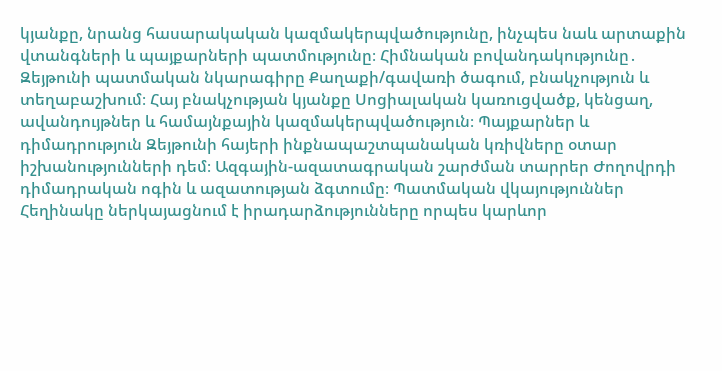կյանքը, նրանց հասարակական կազմակերպվածությունը, ինչպես նաև արտաքին վտանգների և պայքարների պատմությունը։ Հիմնական բովանդակությունը․ Զեյթունի պատմական նկարագիրը Քաղաքի/գավառի ծագում, բնակչություն և տեղաբաշխում։ Հայ բնակչության կյանքը Սոցիալական կառուցվածք, կենցաղ, ավանդույթներ և համայնքային կազմակերպվածություն։ Պայքարներ և դիմադրություն Զեյթունի հայերի ինքնապաշտպանական կռիվները օտար իշխանությունների դեմ։ Ազգային-ազատագրական շարժման տարրեր Ժողովրդի դիմադրական ոգին և ազատության ձգտումը։ Պատմական վկայություններ Հեղինակը ներկայացնում է իրադարձությունները որպես կարևոր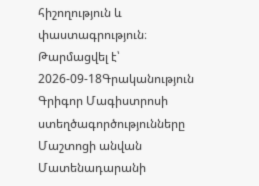հիշողություն և փաստագրություն։
Թարմացվել է՝ 2026-09-18Գրականություն
Գրիգոր Մագիստրոսի ստեղծագործությունները Մաշտոցի անվան Մատենադարանի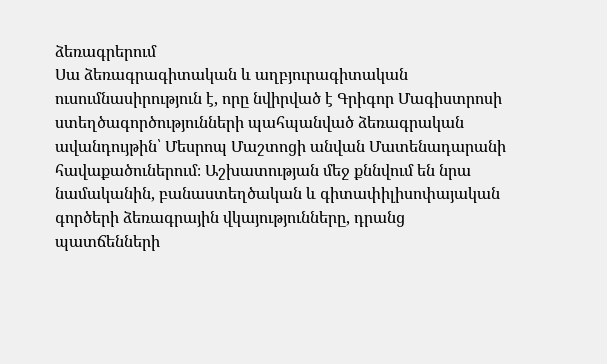ձեռագրերում
Սա ձեռագրագիտական և աղբյուրագիտական ուսումնասիրություն է, որը նվիրված է Գրիգոր Մագիստրոսի ստեղծագործությունների պահպանված ձեռագրական ավանդույթին՝ Մեսրոպ Մաշտոցի անվան Մատենադարանի հավաքածուներում։ Աշխատության մեջ քննվում են նրա նամականին, բանաստեղծական և գիտափիլիսոփայական գործերի ձեռագրային վկայությունները, դրանց պատճենների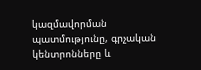կազմավորման պատմությունը, գրչական կենտրոնները և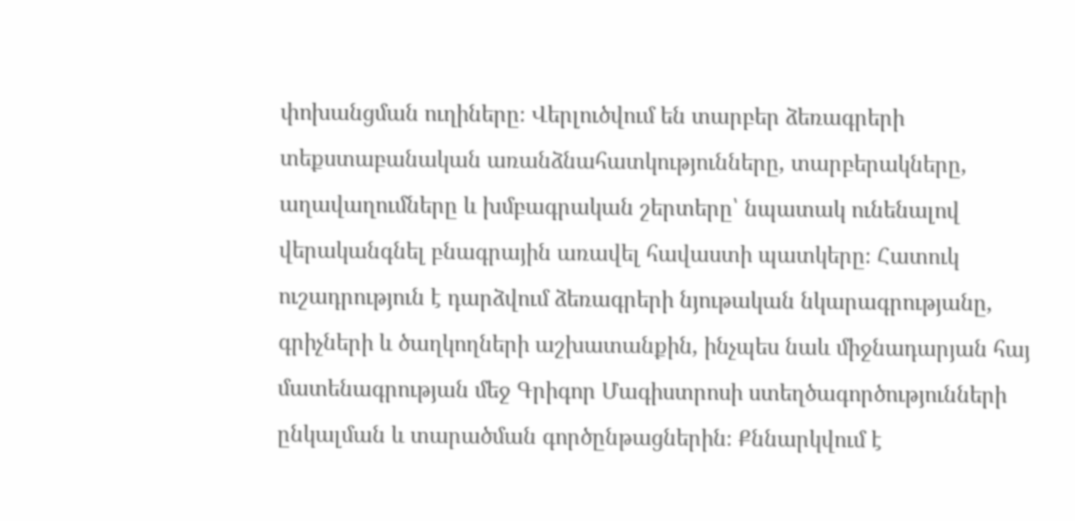փոխանցման ուղիները։ Վերլուծվում են տարբեր ձեռագրերի տեքստաբանական առանձնահատկությունները, տարբերակները, աղավաղումները և խմբագրական շերտերը՝ նպատակ ունենալով վերականգնել բնագրային առավել հավաստի պատկերը։ Հատուկ ուշադրություն է դարձվում ձեռագրերի նյութական նկարագրությանը, գրիչների և ծաղկողների աշխատանքին, ինչպես նաև միջնադարյան հայ մատենագրության մեջ Գրիգոր Մագիստրոսի ստեղծագործությունների ընկալման և տարածման գործընթացներին։ Քննարկվում է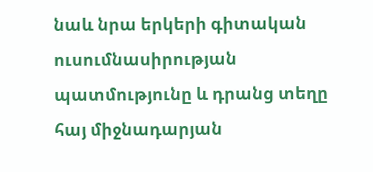նաև նրա երկերի գիտական ուսումնասիրության պատմությունը և դրանց տեղը հայ միջնադարյան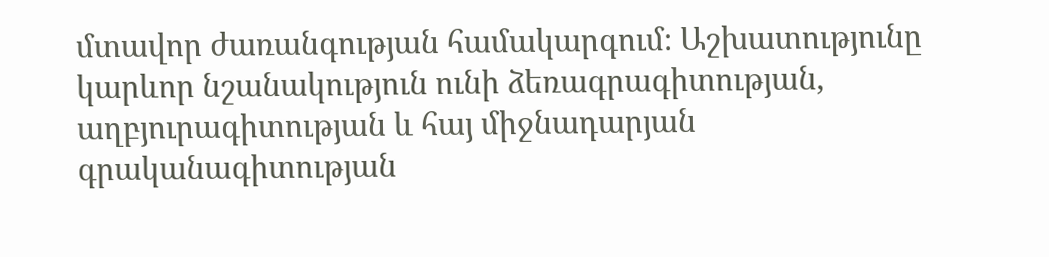մտավոր ժառանգության համակարգում։ Աշխատությունը կարևոր նշանակություն ունի ձեռագրագիտության, աղբյուրագիտության և հայ միջնադարյան գրականագիտության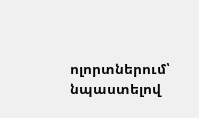ոլորտներում՝ նպաստելով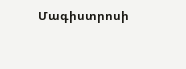Մագիստրոսի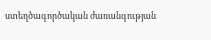ստեղծագործական ժառանգության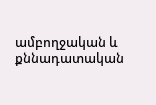ամբողջական և քննադատական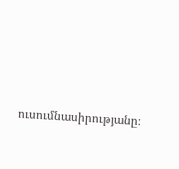ուսումնասիրությանը։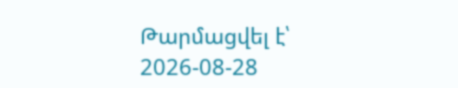Թարմացվել է՝ 2026-08-28